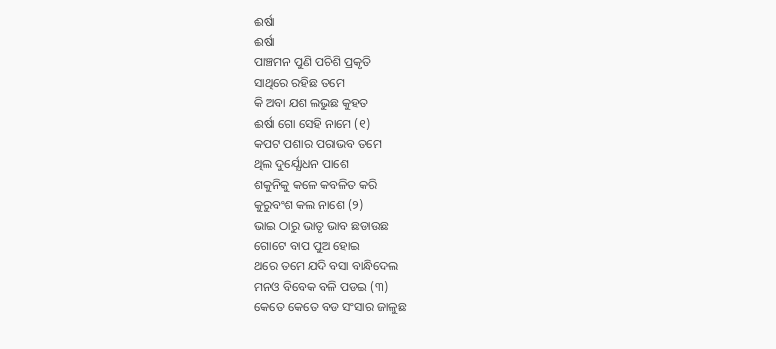ଈର୍ଷା
ଈର୍ଷା
ପାଞ୍ଚମନ ପୁଣି ପଚିଶି ପ୍ରକୃତି
ସାଥିରେ ରହିଛ ତମେ
କି ଅବା ଯଶ ଲଭୁଛ କୁହତ
ଈର୍ଷା ଗୋ ସେହି ନାମେ (୧)
କପଟ ପଶାର ପରାଭବ ତମେ
ଥିଲ ଦୁର୍ଯ୍ଯୋଧନ ପାଶେ
ଶକୁନିକୁ କଳେ କବଳିତ କରି
କୁରୁବଂଶ କଲ ନାଶେ (୨)
ଭାଇ ଠାରୁ ଭାତୃ ଭାବ ଛଡାଉଛ
ଗୋଟେ ବାପ ପୁଅ ହୋଇ
ଥରେ ତମେ ଯଦି ବସା ବାନ୍ଧିଦେଲ
ମନଓ ବିବେକ ବଳି ପଡଇ (୩)
କେତେ କେତେ ବଡ ସଂସାର ଜାଳୁଛ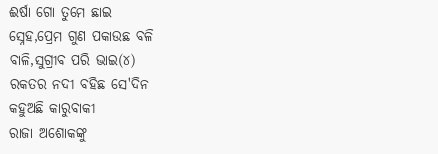ଈର୍ଷା ଗୋ ତୁମେ ଛାଇ
ସ୍ନେହ,ପ୍ରେମ ଗୁଣ ପକାଉଛ ବଳି
ବାଳି,ସୁଗ୍ରୀବ ପରି ଭାଇ(୪)
ରକତର ନଦୀ ବହିଛ ସେ'ଦିନ
କହୁଅଛି କାରୁବାକୀ
ରାଜା ଅଶୋକଙ୍କୁ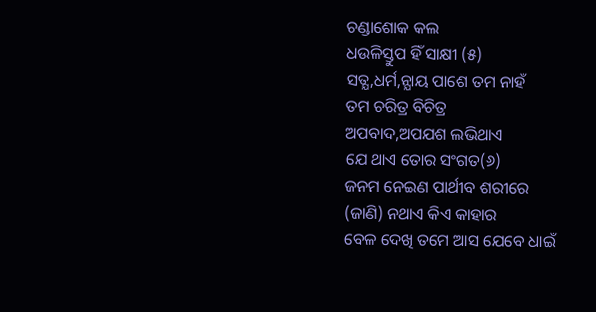ଚଣ୍ଡାଶୋକ କଲ
ଧଉଳିସ୍ତୁପ ହିଁ ସାକ୍ଷୀ (୫)
ସତ୍ଯ,ଧର୍ମ,ନ୍ଯାୟ ପାଶେ ତମ ନାହଁ
ତମ ଚରିତ୍ର ବିଚିତ୍ର
ଅପବାଦ,ଅପଯଶ ଲଭିଥାଏ
ଯେ ଥାଏ ତୋର ସଂଗତ(୬)
ଜନମ ନେଇଣ ପାର୍ଥୀବ ଶରୀରେ
(ଜାଣି) ନଥାଏ କିଏ କାହାର
ବେଳ ଦେଖି ତମେ ଆସ ଯେବେ ଧାଇଁ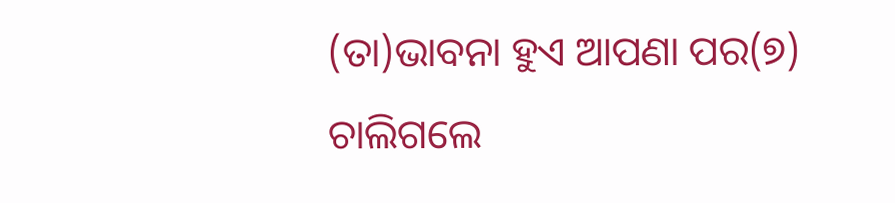(ତା)ଭାବନା ହୁଏ ଆପଣା ପର(୭)
ଚାଲିଗଲେ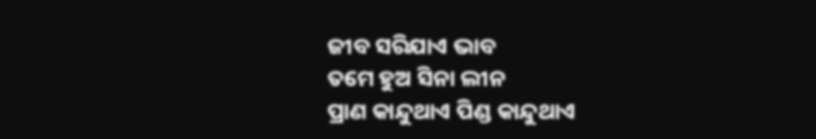ଜୀବ ସରିଯାଏ ଭାବ
ତମେ ହୁଅ ସିନା ଲୀନ
ପ୍ରାଣ କାନ୍ଦୁଥାଏ ପିଣ୍ଡ କାନ୍ଦୁଥାଏ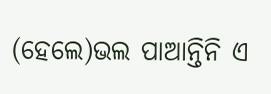(ହେଲେ)ଭଲ ପାଆନ୍ତିନି ଏ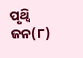ପୃଥ୍ବି ଜନ(୮)